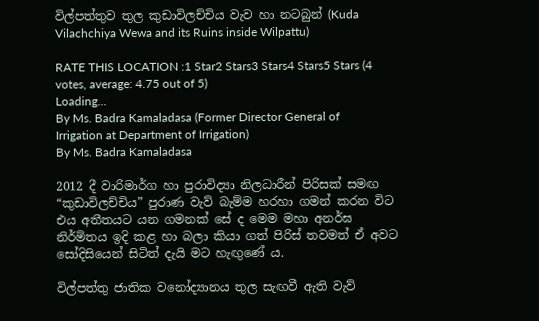විල්පත්තුව තුල කුඩාවිලච්චිය වැව හා නටබුන් (Kuda Vilachchiya Wewa and its Ruins inside Wilpattu)

RATE THIS LOCATION :1 Star2 Stars3 Stars4 Stars5 Stars (4 votes, average: 4.75 out of 5)
Loading...
By Ms. Badra Kamaladasa (Former Director General of Irrigation at Department of Irrigation)
By Ms. Badra Kamaladasa

2012 දී වාරිමාර්ග හා පුරාවිද්‍යා නිලධාරීන් පිරිසක් සමඟ “කුඩාවිලච්චිය” පුරාණ වැව් බැම්ම හරහා ගමන් කරන විට එය අතීතයට යන ගමනක් සේ ද මෙම මහා අනර්ඝ නිර්මිතය ඉදි කළ හා බලා කියා ගත් පිරිස් තවමත් ඒ අවට සෝදිසියෙන් සිටිත් දැයි මට හැඟුණේ ය.

විල්පත්තු ජාතික වනෝද්‍යානය තුල සැඟවී ඇති වැව්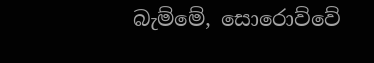බැම්මේ, සොරොව්වේ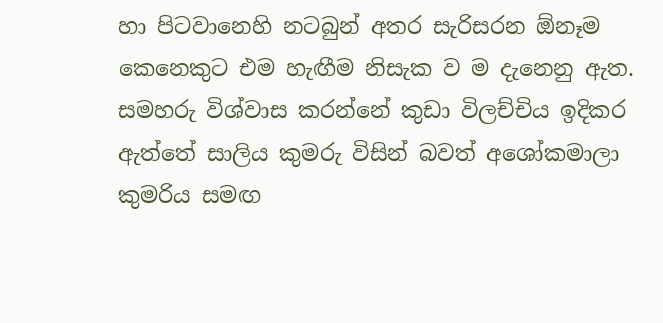හා පිටවානෙහි නටබුන් අතර සැරිසරන ඕනෑම කෙනෙකුට එම හැඟීම නිසැක ව ම දැනෙනු ඇත. සමහරු විශ්වාස කරන්නේ කුඩා විලච්චිය ඉදිකර ඇත්තේ සාලිය කුමරු විසින් බවත් අශෝකමාලා කුමරිය සමඟ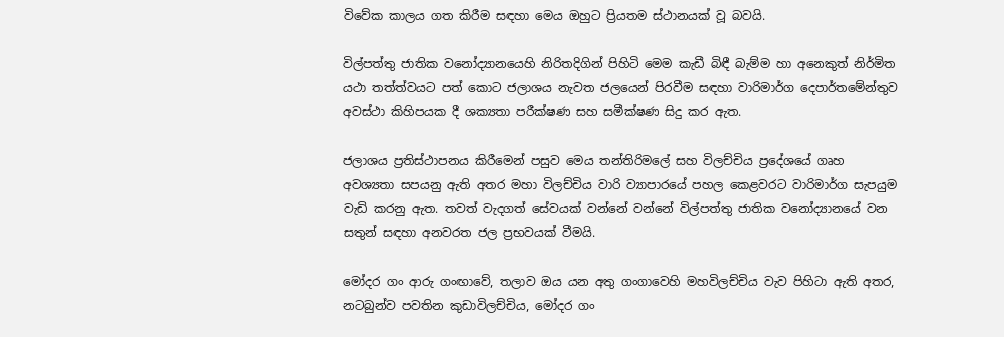විවේක කාලය ගත කිරීම සඳහා මෙය ඔහුට ප්‍රියතම ස්ථානයක් වූ බවයි.

විල්පත්තු ජාතික වනෝද්‍යානයෙහි නිරිතදිගින් පිහිටි මෙම කැඩී බිඳී බැම්ම හා අනෙකුත් නිර්මිත යථා තත්ත්වයට පත් කොට ජලාශය නැවත ජලයෙන් පිරවීම සඳහා වාරිමාර්ග දෙපාර්තමේන්තුව අවස්ථා කිහිපයක දී ශක්‍යතා පරීක්ෂණ සහ සමීක්ෂණ සිදු කර ඇත.

ජලාශය ප්‍රතිස්ථාපනය කිරීමෙන් පසුව මෙය තන්තිරිමලේ සහ විලච්චිය ප්‍රදේශයේ ගෘහ අවශ්‍යතා සපයනු ඇති අතර මහා විලච්චිය වාරි ව්‍යාපාරයේ පහල කෙළවරට වාරිමාර්ග සැපයුම වැඩි කරනු ඇත. තවත් වැදගත් සේවයක් වන්නේ වන්නේ විල්පත්තු ජාතික වනෝද්‍යානයේ වන සතුන් සඳහා අනවරත ජල ප්‍රභවයක් වීමයි.

මෝදර ගං ආරු ගංඟාවේ, තලාව ඔය යන අතු ගංගාවෙහි මහවිලච්චිය වැව පිහිටා ඇති අතර, නටබුන්ව පවතින කුඩාවිලච්චිය, මෝදර ගං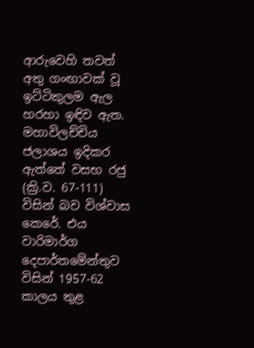ආරුවෙහි තවත් අතු ගංඟාවක් වූ ඉට්ටිකුලම ඇල හරහා ඉඳිව ඇත. මහාවිලච්චිය ජලාශය ඉදිකර ඇත්තේ වසභ රජු (ක්‍රි.ව. 67-111) විසින් බව විශ්වාස කෙරේ. එය වාරිමාර්ග දෙපාර්තමේන්තුව විසින් 1957-62 කාලය තුළ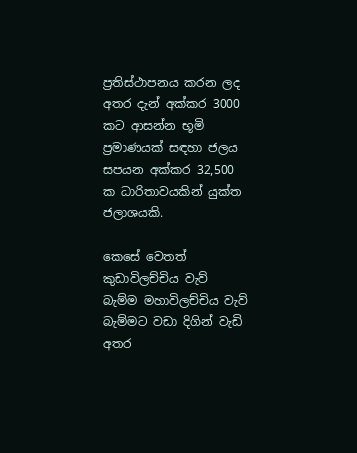ප්‍රතිස්ථාපනය කරන ලද අතර දැන් අක්කර 3000 කට ආසන්න භූමි ප්‍රමාණයක් සඳහා ජලය සපයන අක්කර 32,500 ක ධාරිතාවයකින් යුක්ත ජලාශයකි.

කෙසේ වෙතත් කුඩාවිලච්චිය වැව් බැම්ම මහාවිලච්චිය වැව් බැම්මට වඩා දිගින් වැඩි අතර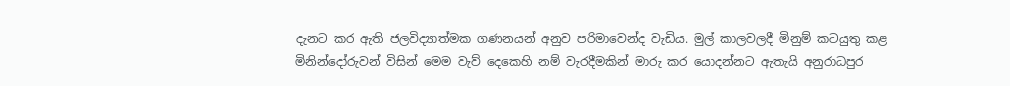දැනට කර ඇති ජලවිද්‍යාත්මක ගණනයන් අනුව පරිමාවෙන්ද වැඩිය. මුල් කාලවලදී මිනුම් කටයුතු කළ මිනින්දෝරුවන් විසින් මෙම වැව් දෙකෙහි නම් වැරදීමකින් මාරු කර යොදන්නට ඇතැයි අනුරාධපුර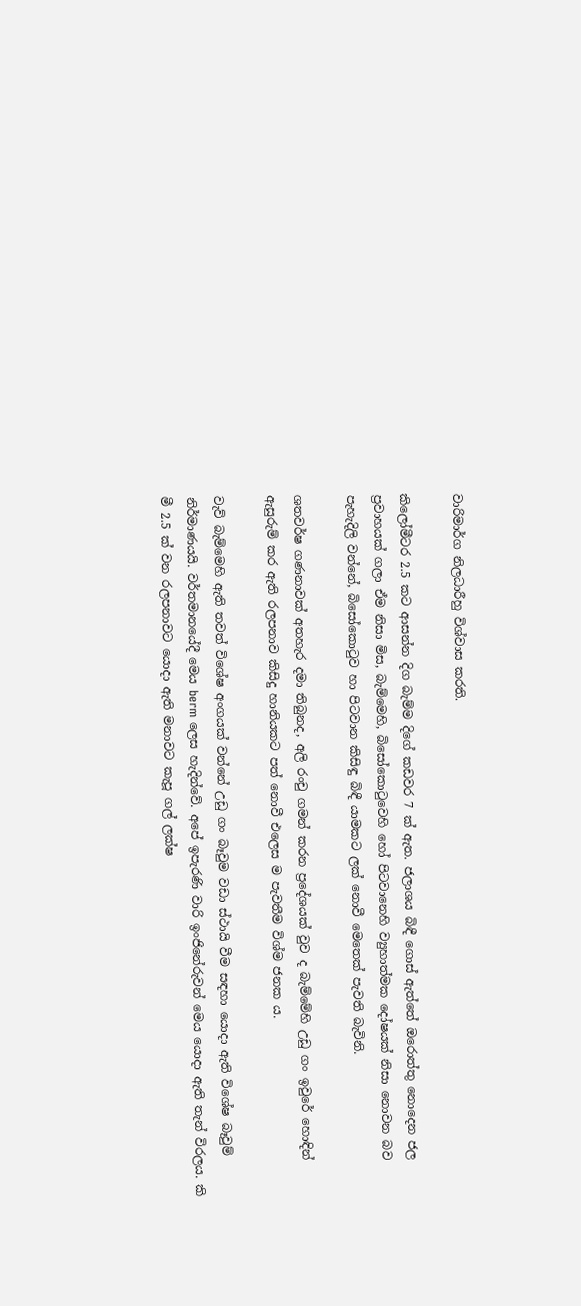වාරිමාර්ග නිලධාරීහු විශ්වාස කරති.

කිලෝමීටර 2.5 කට ආසන්න දිග බැම්ම දිගේ කඩවර 7 ක් ඇත. ජලාශය බිඳී ගොස් ඇත්තේ ඔරොත්තු නොදෙන ජල ප්‍රවාහයක් ගලා ඒම නිසා මිස, බැම්මෙහි, බිසෝකොටුවෙහි හෝ පිටවානෙහි ව්‍යුහාත්මක දෝෂයක් නිසා නොවන බව පැහැදිලි වන්නේ, බිසෝකොටුව හා පිටවාන කිසිඳු බිඳී යාමකට ලක් නොවී මෙතෙක් පැවති බැවිනි.

ශතවර්ෂ ගණනාවක් අතහැර දමා තිබුනද, අලි රංචු ගමන් කරන ප්‍රදේශයක් වුව ද බැම්මේහි උඩු ගං ඉවුරේ හොඳින් ඇසුරුම් කර ඇති රලපනාව කිසිදු හානියකට පත් නොවී එලෙස ම පැවතීම විශ්ම ජනක ය.

වැව් බැම්මෙහි ඇති තවත් විශේෂ අංගයක් වන්නේ උඩු ගං බෑවුම වඩා ස්ථායි වීම සඳහා යොදා ඇති විශේෂ බෑවුම් නිර්මාණයයි. වර්තමානයේදී මෙය berm ලෙස හැදින්වේ. අපේ ඉපැරණි වාරි ඉංජිනේරුවන් මෙය යොදා ඇති තැන් විරලය. කි මී 2.5 ක් වන රලපනාවට යොදා ඇති මනාවට කැපූ ගල් ලක්ෂ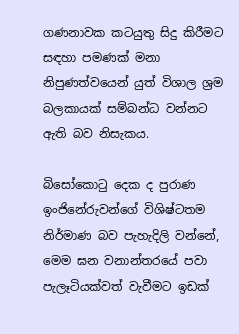ගණනාවක කටයුතු සිදු කිරීමට සඳහා පමණක් මනා නිපුණත්වයෙන් යුත් විශාල ශ්‍රම බලකායක් සම්බන්ධ වන්නට ඇති බව නිසැකය.

බිසෝකොටු දෙක ද පුරාණ ඉංජිනේරුවන්ගේ විශිෂ්ටතම නිර්මාණ බව පැහැදිලි වන්නේ, මෙම ඝන වනාන්තරයේ පවා පැලෑටියක්වත් වැවීමට ඉඩක්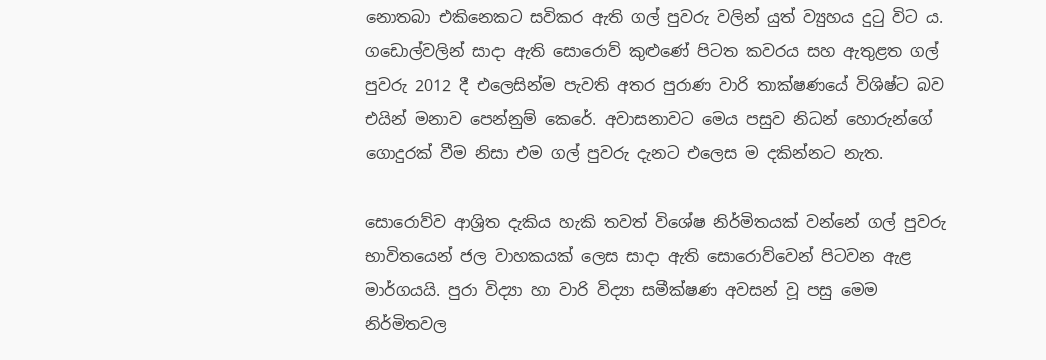නොතබා එකිනෙකට සවිකර ඇති ගල් පුවරු වලින් යුත් ව්‍යුහය දුටු විට ය. ගඩොල්වලින් සාදා ඇති සොරොව් කුළුණේ පිටත කවරය සහ ඇතුළත ගල් පුවරු 2012 දී එලෙසින්ම පැවති අතර පුරාණ වාරි තාක්ෂණයේ විශිෂ්ට බව එයින් මනාව පෙන්නුම් කෙරේ. අවාසනාවට මෙය පසුව නිධන් හොරුන්ගේ ගොදුරක් වීම නිසා එම ගල් පුවරු දැනට එලෙස ම දකින්නට නැත.

සොරොව්ව ආශ්‍රිත දැකිය හැකි තවත් විශේෂ නිර්මිතයක් වන්නේ ගල් පුවරු භාවිතයෙන් ජල වාහකයක් ලෙස සාදා ඇති සොරොව්වෙන් පිටවන ඇළ මාර්ගයයි. පුරා විද්‍යා හා වාරි විද්‍යා සමීක්ෂණ අවසන් වූ පසු මෙම නිර්මිතවල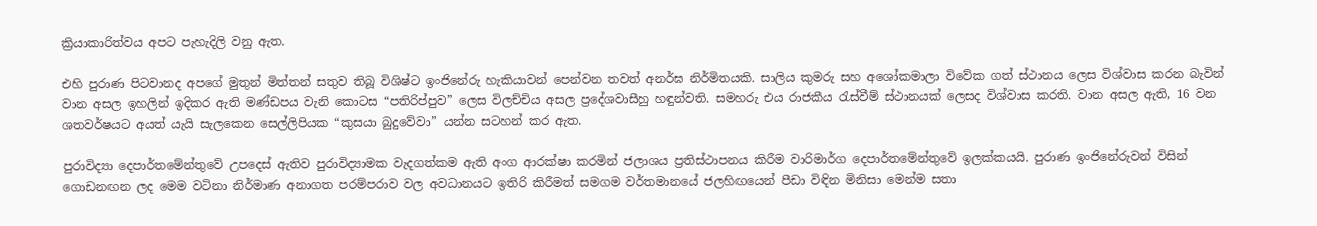ක්‍රියාකාරිත්වය අපට පැහැදිලි වනු ඇත.

එහි පුරාණ පිටවානද අපගේ මුතුන් මිත්තන් සතුව තිබූ විශිෂ්ට ඉංජිනේරු හැකියාවන් පෙන්වන තවත් අනර්ඝ නිර්මිතයකි. සාලිය කුමරු සහ අශෝකමාලා විවේක ගත් ස්ථානය ලෙස විශ්වාස කරන බැවින් වාන අසල ඉහලින් ඉදිකර ඇති මණ්ඩපය වැනි කොටස “පතිරිප්පුව” ලෙස විලච්චිය අසල ප්‍රදේශවාසීහු හඳුන්වති. සමහරු එය රාජකීය රැස්වීම් ස්ථානයක් ලෙසද විශ්වාස කරති. වාන අසල ඇති, 16 වන ශතවර්ෂයට අයත් යැයි සැලකෙන සෙල්ලිපියක “කුසයා බුදුවේවා” යන්න සටහන් කර ඇත.

පුරාවිද්‍යා දෙපාර්තමේන්තුවේ උපදෙස් ඇතිව පුරාවිද්‍යාමක වැදගත්කම ඇති අංග ආරක්ෂා කරමින් ජලාශය ප්‍රතිස්ථාපනය කිරීම වාරිමාර්ග දෙපාර්තමේන්තුවේ ඉලක්කයයි. පුරාණ ඉංජිනේරුවන් විසින් ගොඩනඟන ලද මෙම වටිනා නිර්මාණ අනාගත පරම්පරාව වල අවධානයට ඉතිරි කිරීමත් සමගම වර්තමානයේ ජලහිඟයෙන් පීඩා විඳින මිනිසා මෙන්ම සතා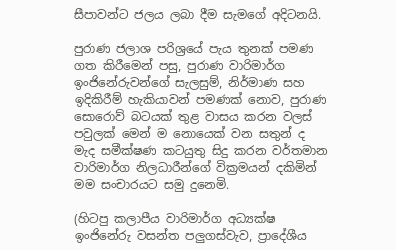සීපාවන්ට ජලය ලබා දීම සැමගේ අදිටනයි.

පුරාණ ජලාශ පරිශ්‍රයේ පැය තුනක් පමණ ගත කිරීමෙන් පසු, පුරාණ වාරිමාර්ග ඉංජිනේරුවන්ගේ සැලසුම්, නිර්මාණ සහ ඉදිකිරීම් හැකියාවන් පමණක් නොව, පුරාණ සොරොව් බටයක් තුළ වාසය කරන වලස් පවුලක් මෙන් ම නොයෙක් වන සතුන් ද මැද සමීක්ෂණ කටයුතු සිදු කරන වර්තමාන වාරිමාර්ග නිලධාරීන්ගේ වික්‍රමයන් දකිමින් මම සංචාරයට සමු දුනෙමි.

(හිටපු කලාපීය වාරිමාර්ග අධ්‍යක්ෂ ඉංජිනේරු වසන්ත පලුගස්වැව, ප්‍රාදේශීය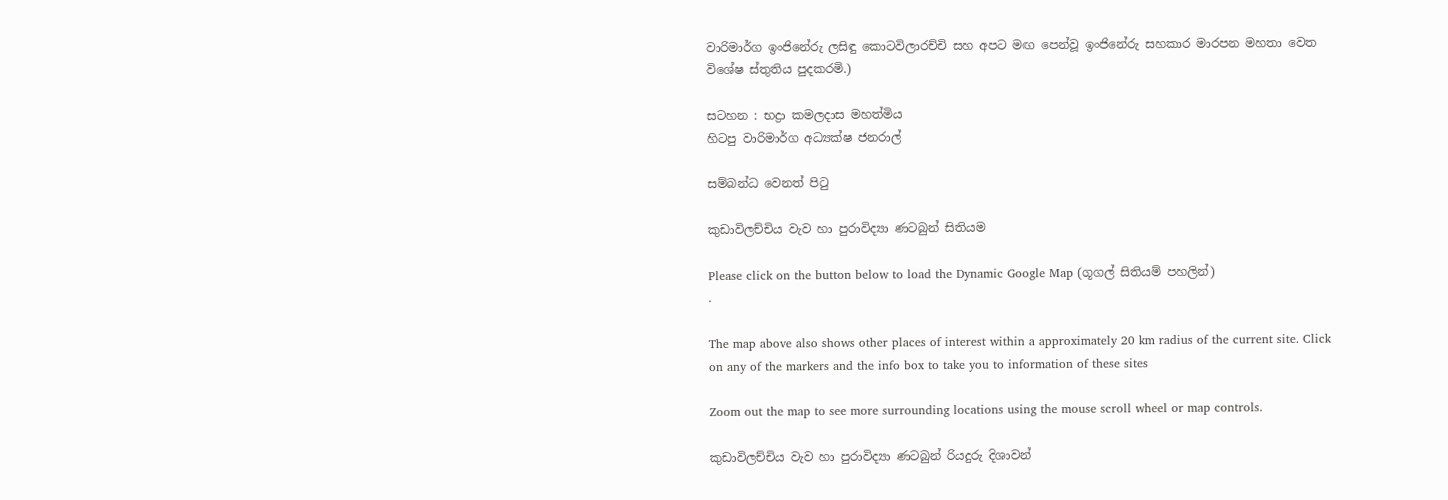වාරිමාර්ග ඉංජිනේරු ලසිඳු කොටවිලාරච්චි සහ අපට මඟ පෙන්වූ ඉංජිනේරු සහකාර මාරපන මහතා වෙත විශේෂ ස්තුතිය පුදකරමි.)

සටහන : භද්‍රා කමලදාස මහත්මිය
හිටපු වාරිමාර්ග අධ්‍යක්ෂ ජනරාල්

සම්බන්ධ වෙනත් පිටු

කුඩාවිලච්චිය වැව හා පුරාවිද්‍යා ණටබුන් සිතියම

Please click on the button below to load the Dynamic Google Map (ගූගල් සිතියම් පහලින්)
.

The map above also shows other places of interest within a approximately 20 km radius of the current site. Click on any of the markers and the info box to take you to information of these sites

Zoom out the map to see more surrounding locations using the mouse scroll wheel or map controls.

කුඩාවිලච්චිය වැව හා පුරාවිද්‍යා ණටබුන් රියදුරු දිශාවන්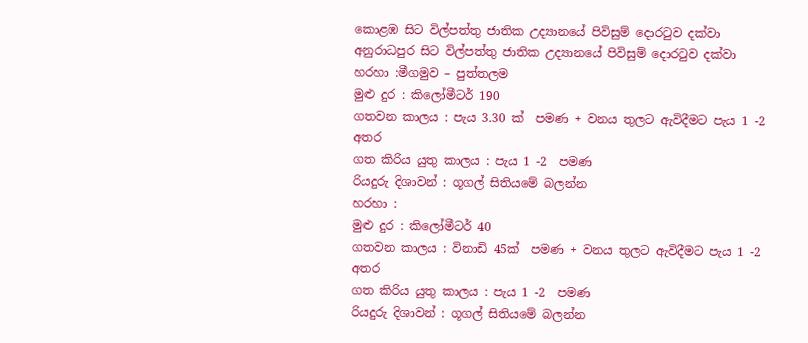කොළඹ සිට විල්පත්තු ජාතික උද්‍යානයේ පිවිසුම් දොරටුව දක්වා අනුරාධපුර සිට විල්පත්තු ජාතික උද්‍යානයේ පිවිසුම් දොරටුව දක්වා
හරහා :මීගමුව – පුත්තලම
මුළු දුර : කිලෝමීටර් 190
ගතවන කාලය : පැය 3.30 ක්  පමණ + වනය තුලට ඇවිදීමට පැය 1 -2 අතර
ගත කිරිය යුතු කාලය : පැය 1 -2  පමණ
රියදුරු දිශාවන් : ගූගල් සිතියමේ බලන්න
හරහා :
මුළු දුර : කිලෝමීටර් 40
ගතවන කාලය : විනාඩි 45ක්  පමණ + වනය තුලට ඇවිදීමට පැය 1 -2 අතර
ගත කිරිය යුතු කාලය : පැය 1 -2  පමණ
රියදුරු දිශාවන් : ගූගල් සිතියමේ බලන්න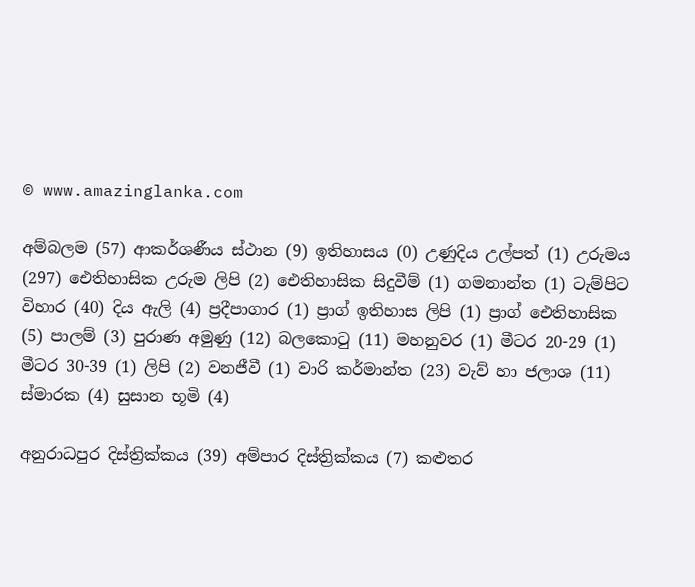© www.amazinglanka.com

අම්බලම (57) ආකර්ශණීය ස්ථාන (9) ඉතිහාසය (0) උණුදිය උල්පත් (1) උරුමය (297) ඓතිහාසික උරුම ලිපි (2) ඓතිහාසික සිදුවීම් (1) ගමනාන්ත (1) ටැම්පිට විහාර (40) දිය ඇලි (4) ප්‍රදීපාගාර (1) ප්‍රාග් ඉතිහාස ලිපි (1) ප්‍රාග් ඓතිහාසික (5) පාලම් (3) පුරාණ අමුණු (12) බලකොටු (11) මහනුවර (1) මීටර 20-29 (1) මීටර 30-39 (1) ලිපි (2) වනජීවී (1) වාරි කර්මාන්ත (23) වැව් හා ජලාශ (11) ස්මාරක (4) සුසාන භූමි (4)

අනුරාධපුර දිස්ත්‍රික්කය (39) අම්පාර දිස්ත්‍රික්කය (7) කළුතර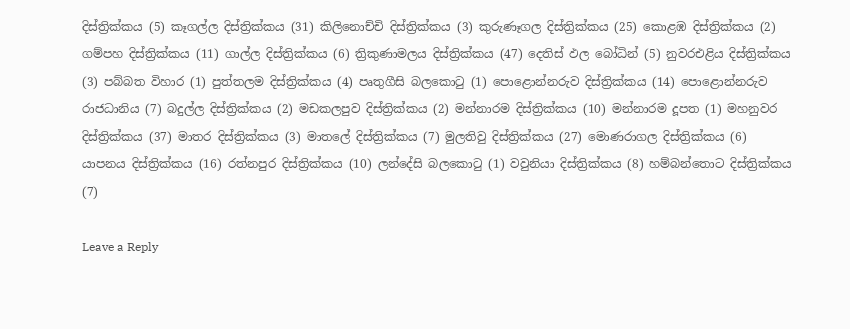දිස්ත්‍රික්කය (5) කෑගල්ල දිස්ත්‍රික්කය (31) කිලිනොච්චි දිස්ත්‍රික්කය (3) කුරුණෑගල දිස්ත්‍රික්කය (25) කොළඹ දිස්ත්‍රික්කය (2) ගම්පහ දිස්ත්‍රික්කය (11) ගාල්ල දිස්ත්‍රික්කය (6) ත්‍රිකුණාමලය දිස්ත්‍රික්කය (47) දෙතිස් ඵල බෝධින් (5) නුවරඑළිය දිස්ත්‍රික්කය (3) පබ්බත විහාර (1) පුත්තලම දිස්ත්‍රික්කය (4) පෘතුගීසි බලකොටු (1) පොළොන්නරුව දිස්ත්‍රික්කය (14) පොළොන්නරුව රාජධානිය (7) බදුල්ල දිස්ත්‍රික්කය (2) මඩකලපුව දිස්ත්‍රික්කය (2) මන්නාරම දිස්ත්‍රික්කය (10) මන්නාරම දූපත (1) මහනුවර දිස්ත්‍රික්කය (37) මාතර දිස්ත්‍රික්කය (3) මාතලේ දිස්ත්‍රික්කය (7) මුලතිවු දිස්ත්‍රික්කය (27) මොණරාගල දිස්ත්‍රික්කය (6) යාපනය දිස්ත්‍රික්කය (16) රත්නපුර දිස්ත්‍රික්කය (10) ලන්දේසි බලකොටු (1) වවුනියා දිස්ත්‍රික්කය (8) හම්බන්තොට දිස්ත්‍රික්කය (7)

Leave a Reply